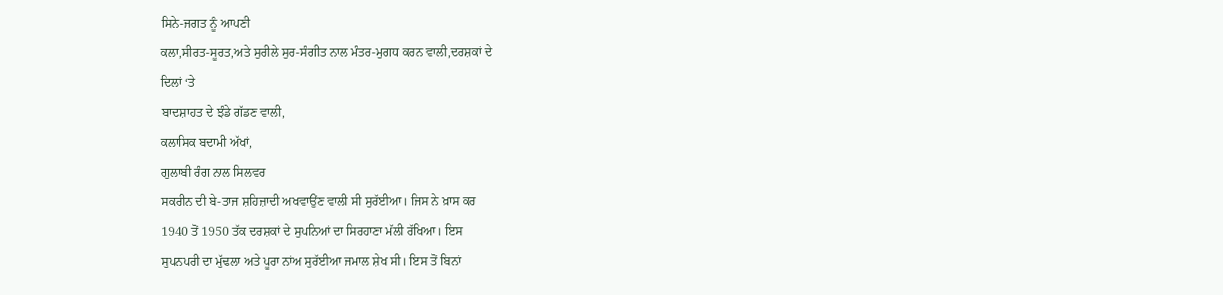ਸਿਨੇ-ਜਗਤ ਨੂੰ ਆਪਣੀ
ਕਲਾ,ਸੀਰਤ-ਸੂਰਤ,ਅਤੇ ਸੁਰੀਲੇ ਸੁਰ-ਸੰਗੀਤ ਨਾਲ ਮੰਤਰ-ਮੁਗਧ ਕਰਨ ਵਾਲੀ,ਦਰਸ਼ਕਾਂ ਦੇ
ਦਿਲਾਂ ‘ਤੇ
ਬਾਦਸ਼ਾਹਤ ਦੇ ਝੰਡੇ ਗੱਡਣ ਵਾਲੀ,
ਕਲਾਸਿਕ ਬਦਾਮੀ ਅੱਖਾਂ,
ਗੁਲਾਬੀ ਰੰਗ ਨਾਲ ਸਿਲਵਰ
ਸਕਰੀਨ ਦੀ ਬੇ-ਤਾਜ ਸ਼ਹਿਜ਼ਾਦੀ ਅਖਵਾਉਂਣ ਵਾਲੀ ਸੀ ਸੁਰੱਈਆ। ਜਿਸ ਨੇ ਖ਼ਾਸ ਕਰ
1940 ਤੋਂ 1950 ਤੱਕ ਦਰਸ਼ਕਾਂ ਦੇ ਸੁਪਨਿਆਂ ਦਾ ਸਿਰਹਾਣਾ ਮੱਲੀ ਰੱਖਿਆ। ਇਸ
ਸੁਪਨਪਰੀ ਦਾ ਮੁੱਢਲਾ ਅਤੇ ਪੂਰਾ ਨਾਂਅ ਸੁਰੱਈਆ ਜਮਾਲ ਸ਼ੇਖ ਸੀ। ਇਸ ਤੋਂ ਬਿਨਾਂ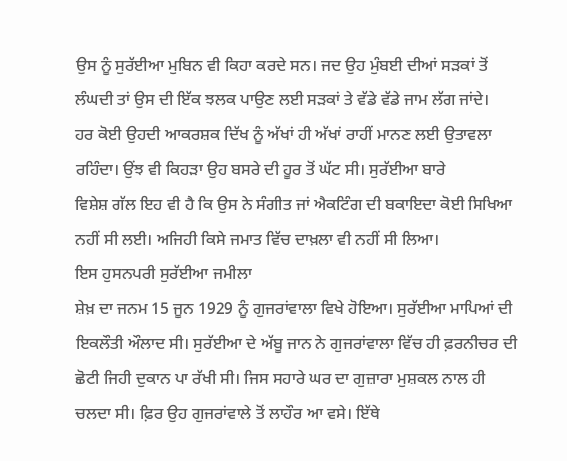ਉਸ ਨੂੰ ਸੁਰੱਈਆ ਮੁਬਿਨ ਵੀ ਕਿਹਾ ਕਰਦੇ ਸਨ। ਜਦ ਉਹ ਮੁੰਬਈ ਦੀਆਂ ਸੜਕਾਂ ਤੋਂ
ਲੰਘਦੀ ਤਾਂ ਉਸ ਦੀ ਇੱਕ ਝਲਕ ਪਾਉਣ ਲਈ ਸੜਕਾਂ ਤੇ ਵੱਡੇ ਵੱਡੇ ਜਾਮ ਲੱਗ ਜਾਂਦੇ।
ਹਰ ਕੋਈ ਉਹਦੀ ਆਕਰਸ਼ਕ ਦਿੱਖ ਨੂੰ ਅੱਖਾਂ ਹੀ ਅੱਖਾਂ ਰਾਹੀਂ ਮਾਨਣ ਲਈ ਉਤਾਵਲਾ
ਰਹਿੰਦਾ। ਉਂਝ ਵੀ ਕਿਹੜਾ ਉਹ ਬਸਰੇ ਦੀ ਹੂਰ ਤੋਂ ਘੱਟ ਸੀ। ਸੁਰੱਈਆ ਬਾਰੇ
ਵਿਸ਼ੇਸ਼ ਗੱਲ ਇਹ ਵੀ ਹੈ ਕਿ ਉਸ ਨੇ ਸੰਗੀਤ ਜਾਂ ਐਕਟਿੰਗ ਦੀ ਬਕਾਇਦਾ ਕੋਈ ਸਿਖਿਆ
ਨਹੀਂ ਸੀ ਲਈ। ਅਜਿਹੀ ਕਿਸੇ ਜਮਾਤ ਵਿੱਚ ਦਾਖ਼ਲਾ ਵੀ ਨਹੀਂ ਸੀ ਲਿਆ।
ਇਸ ਹੁਸਨਪਰੀ ਸੁਰੱਈਆ ਜਮੀਲਾ
ਸ਼ੇਖ਼ ਦਾ ਜਨਮ 15 ਜੂਨ 1929 ਨੂੰ ਗੁਜਰਾਂਵਾਲਾ ਵਿਖੇ ਹੋਇਆ। ਸੁਰੱਈਆ ਮਾਪਿਆਂ ਦੀ
ਇਕਲੌਤੀ ਔਲਾਦ ਸੀ। ਸੁਰੱਈਆ ਦੇ ਅੱਬੂ ਜਾਨ ਨੇ ਗੁਜਰਾਂਵਾਲਾ ਵਿੱਚ ਹੀ ਫ਼ਰਨੀਚਰ ਦੀ
ਛੋਟੀ ਜਿਹੀ ਦੁਕਾਨ ਪਾ ਰੱਖੀ ਸੀ। ਜਿਸ ਸਹਾਰੇ ਘਰ ਦਾ ਗੁਜ਼ਾਰਾ ਮੁਸ਼ਕਲ ਨਾਲ ਹੀ
ਚਲਦਾ ਸੀ। ਫ਼ਿਰ ਉਹ ਗੁਜਰਾਂਵਾਲੇ ਤੋਂ ਲਾਹੌਰ ਆ ਵਸੇ। ਇੱਥੇ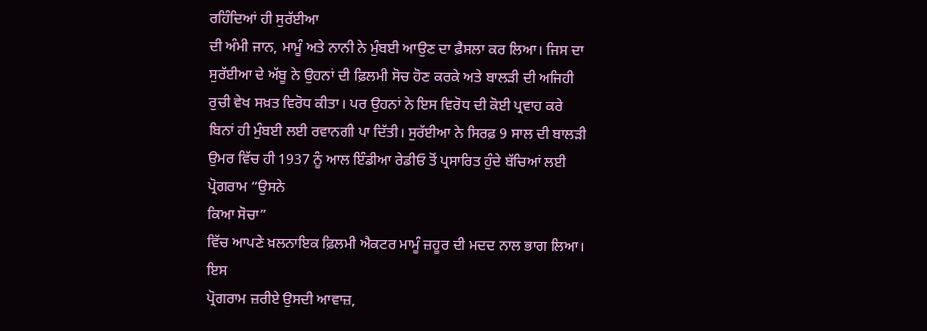ਰਹਿੰਦਿਆਂ ਹੀ ਸੁਰੱਈਆ
ਦੀ ਅੰਮੀ ਜਾਨ, ਮਾਮੂੰ ਅਤੇ ਨਾਨੀ ਨੇ ਮੁੰਬਈ ਆਉਣ ਦਾ ਫ਼ੈਸਲਾ ਕਰ ਲਿਆ। ਜਿਸ ਦਾ
ਸੁਰੱਈਆ ਦੇ ਅੱਬੂ ਨੇ ਉਹਨਾਂ ਦੀ ਫ਼ਿਲਮੀ ਸੋਚ ਹੋਣ ਕਰਕੇ ਅਤੇ ਬਾਲੜੀ ਦੀ ਅਜਿਹੀ
ਰੁਚੀ ਵੇਖ ਸਖ਼ਤ ਵਿਰੋਧ ਕੀਤਾ। ਪਰ ਉਹਨਾਂ ਨੇ ਇਸ ਵਿਰੋਧ ਦੀ ਕੋਈ ਪ੍ਰਵਾਹ ਕਰੇ
ਬਿਨਾਂ ਹੀ ਮੁੰਬਈ ਲਈ ਰਵਾਨਗੀ ਪਾ ਦਿੱਤੀ। ਸੁਰੱਈਆ ਨੇ ਸਿਰਫ਼ 9 ਸਾਲ ਦੀ ਬਾਲੜੀ
ਉਮਰ ਵਿੱਚ ਹੀ 1937 ਨੂੰ ਆਲ ਇੰਡੀਆ ਰੇਡੀਓ ਤੋਂ ਪ੍ਰਸਾਰਿਤ ਹੁੰਦੇ ਬੱਚਿਆਂ ਲਈ
ਪ੍ਰੋਗਰਾਮ “ਉਸਨੇ
ਕਿਆ ਸੋਚਾ”
ਵਿੱਚ ਆਪਣੇ ਖ਼ਲਨਾਇਕ ਫ਼ਿਲਮੀ ਐਕਟਰ ਮਾਮੂੰ ਜ਼ਹੂਰ ਦੀ ਮਦਦ ਨਾਲ ਭਾਗ ਲਿਆ।
ਇਸ
ਪ੍ਰੋਗਰਾਮ ਜ਼ਰੀਏ ਉਸਦੀ ਆਵਾਜ਼,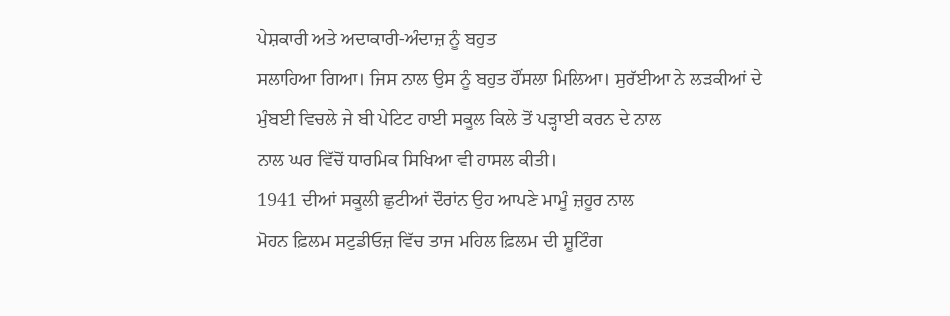ਪੇਸ਼ਕਾਰੀ ਅਤੇ ਅਦਾਕਾਰੀ-ਅੰਦਾਜ਼ ਨੂੰ ਬਹੁਤ
ਸਲਾਹਿਆ ਗਿਆ। ਜਿਸ ਨਾਲ ਉਸ ਨੂੰ ਬਹੁਤ ਹੌਂਸਲਾ ਮਿਲਿਆ। ਸੁਰੱਈਆ ਨੇ ਲੜਕੀਆਂ ਦੇ
ਮੁੰਬਈ ਵਿਚਲੇ ਜੇ ਬੀ ਪੇਟਿਟ ਹਾਈ ਸਕੂਲ ਕਿਲੇ ਤੋਂ ਪੜ੍ਹਾਈ ਕਰਨ ਦੇ ਨਾਲ
ਨਾਲ ਘਰ ਵਿੱਚੋਂ ਧਾਰਮਿਕ ਸਿਖਿਆ ਵੀ ਹਾਸਲ ਕੀਤੀ।
1941 ਦੀਆਂ ਸਕੂਲੀ ਛੁਟੀਆਂ ਦੌਰਾਂਨ ਉਹ ਆਪਣੇ ਮਾਮੂੰ ਜ਼ਹੂਰ ਨਾਲ
ਮੋਹਨ ਫ਼ਿਲਮ ਸਟੁਡੀਓਜ਼ ਵਿੱਚ ਤਾਜ ਮਹਿਲ ਫ਼ਿਲਮ ਦੀ ਸ਼ੂਟਿੰਗ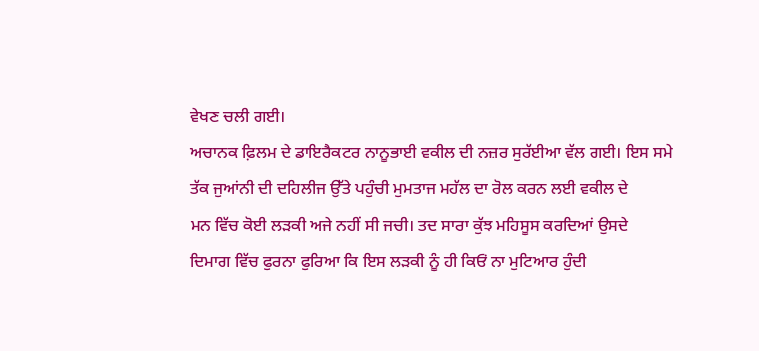ਵੇਖਣ ਚਲੀ ਗਈ।
ਅਚਾਨਕ ਫ਼ਿਲਮ ਦੇ ਡਾਇਰੈਕਟਰ ਨਾਨੂਭਾਈ ਵਕੀਲ ਦੀ ਨਜ਼ਰ ਸੁਰੱਈਆ ਵੱਲ ਗਈ। ਇਸ ਸਮੇ
ਤੱਕ ਜੁਆਂਨੀ ਦੀ ਦਹਿਲੀਜ ਉੱਤੇ ਪਹੁੰਚੀ ਮੁਮਤਾਜ ਮਹੱਲ ਦਾ ਰੋਲ ਕਰਨ ਲਈ ਵਕੀਲ ਦੇ
ਮਨ ਵਿੱਚ ਕੋਈ ਲੜਕੀ ਅਜੇ ਨਹੀਂ ਸੀ ਜਚੀ। ਤਦ ਸਾਰਾ ਕੁੱਝ ਮਹਿਸੂਸ ਕਰਦਿਆਂ ਉਸਦੇ
ਦਿਮਾਗ ਵਿੱਚ ਫੁਰਨਾ ਫੁਰਿਆ ਕਿ ਇਸ ਲੜਕੀ ਨੂੰ ਹੀ ਕਿਓਂ ਨਾ ਮੁਟਿਆਰ ਹੁੰਦੀ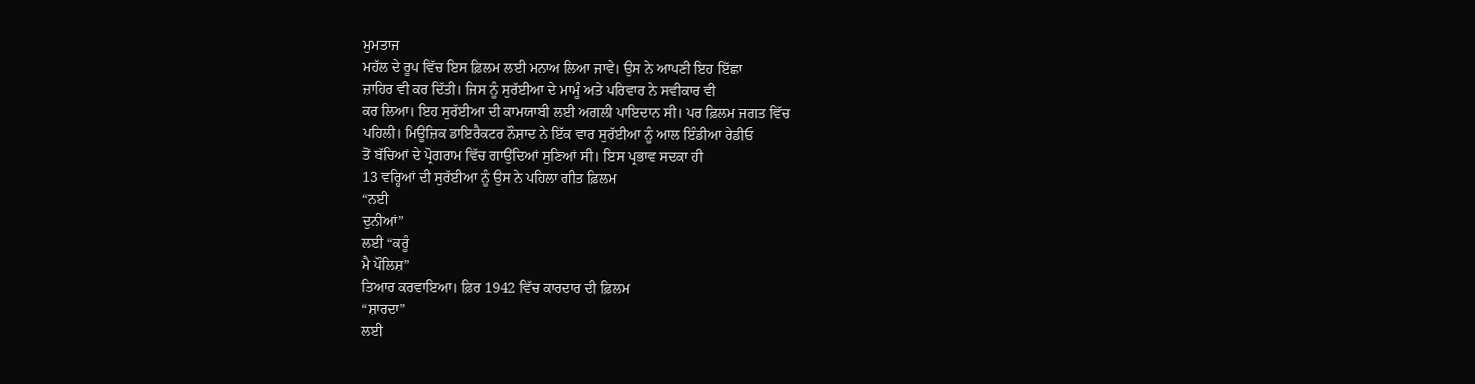ਮੁਮਤਾਜ
ਮਹੱਲ ਦੇ ਰੂਪ ਵਿੱਚ ਇਸ ਫ਼ਿਲਮ ਲਈ ਮਨਾਅ ਲਿਆ ਜਾਵੇ। ਉਸ ਨੇ ਆਪਣੀ ਇਹ ਇੱਛਾ
ਜ਼ਾਹਿਰ ਵੀ ਕਰ ਦਿੱਤੀ। ਜਿਸ ਨੂੰ ਸੁਰੱਈਆ ਦੇ ਮਾਮੂੰ ਅਤੇ ਪਰਿਵਾਰ ਨੇ ਸਵੀਕਾਰ ਵੀ
ਕਰ ਲਿਆ। ਇਹ ਸੁਰੱਈਆ ਦੀ ਕਾਮਯਾਬੀ ਲਈ ਅਗਲੀ ਪਾਇਦਾਨ ਸੀ। ਪਰ ਫ਼ਿਲਮ ਜਗਤ ਵਿੱਚ
ਪਹਿਲੀ। ਮਿਊਜ਼ਿਕ ਡਾਇਰੈਕਟਰ ਨੌਸ਼ਾਦ ਨੇ ਇੱਕ ਵਾਰ ਸੁਰੱਈਆ ਨੂੰ ਆਲ ਇੰਡੀਆ ਰੇਡੀਓ
ਤੋਂ ਬੱਚਿਆਂ ਦੇ ਪ੍ਰੋਗਰਾਮ ਵਿੱਚ ਗਾਉਂਦਿਆਂ ਸੁਣਿਆਂ ਸੀ। ਇਸ ਪ੍ਰਭਾਵ ਸਦਕਾ ਹੀ
13 ਵਰ੍ਹਿਆਂ ਦੀ ਸੁਰੱਈਆ ਨੂੰ ਉਸ ਨੇ ਪਹਿਲਾ ਗੀਤ ਫ਼ਿਲਮ
“ਨਈ
ਦੁਨੀਆਂ”
ਲਈ “ਕਰੂੰ
ਮੈ ਪੌਲਿਸ਼”
ਤਿਆਰ ਕਰਵਾਇਆ। ਫ਼ਿਰ 1942 ਵਿੱਚ ਕਾਰਦਾਰ ਦੀ ਫ਼ਿਲਮ
“ਸ਼ਾਰਦਾ”
ਲਈ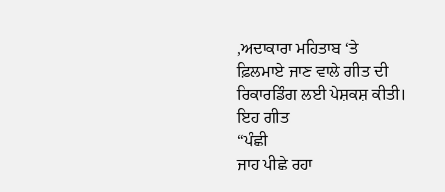,ਅਦਾਕਾਰਾ ਮਹਿਤਾਬ ‘ਤੇ
ਫ਼ਿਲਮਾਏ ਜਾਣ ਵਾਲੇ ਗੀਤ ਦੀ ਰਿਕਾਰਡਿੰਗ ਲਈ ਪੇਸ਼ਕਸ਼ ਕੀਤੀ। ਇਹ ਗੀਤ
“ਪੰਛੀ
ਜਾਹ ਪੀਛੇ ਰਹਾ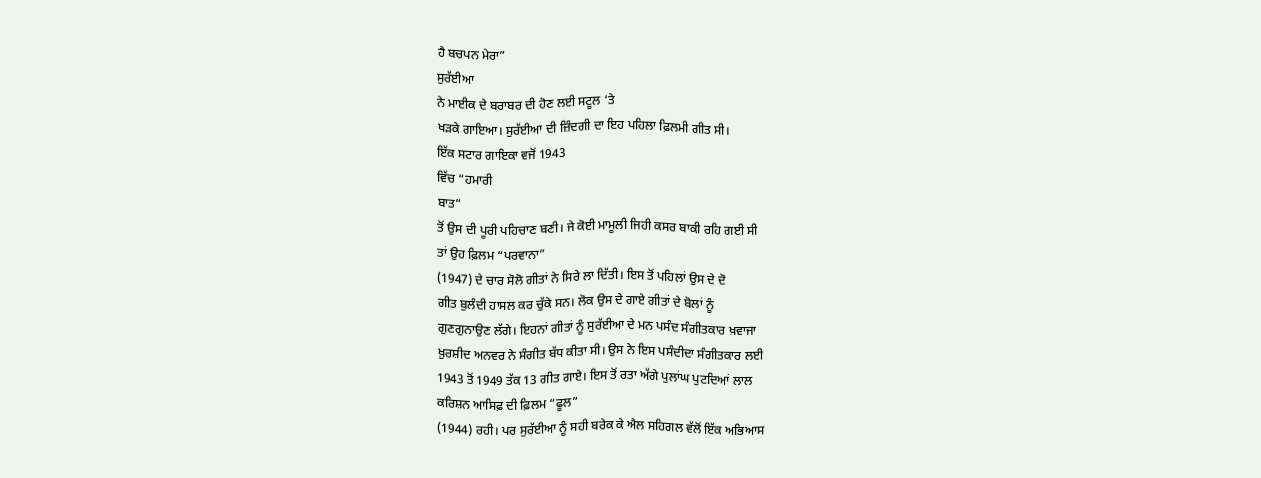ਹੈ ਬਚਪਨ ਮੇਰਾ”
ਸੁਰੱਈਆ
ਨੇ ਮਾਈਕ ਦੇ ਬਰਾਬਰ ਦੀ ਹੋਣ ਲਈ ਸਟੂਲ ‘ਤੇ
ਖੜਕੇ ਗਾਇਆ। ਸੁਰੱਈਆ ਦੀ ਜ਼ਿੰਦਗੀ ਦਾ ਇਹ ਪਹਿਲਾ ਫ਼ਿਲਮੀ ਗੀਤ ਸੀ।
ਇੱਕ ਸਟਾਰ ਗਾਇਕਾ ਵਜੋਂ 1943
ਵਿੱਚ “ਹਮਾਰੀ
ਬਾਤ”
ਤੋਂ ਉਸ ਦੀ ਪੂਰੀ ਪਹਿਚਾਣ ਬਣੀ। ਜੇ ਕੋਈ ਮਾਮੂਲੀ ਜਿਹੀ ਕਸਰ ਬਾਕੀ ਰਹਿ ਗਈ ਸੀ
ਤਾਂ ਉਹ ਫ਼ਿਲਮ “ਪਰਵਾਨਾ”
(1947) ਦੇ ਚਾਰ ਸੋਲੋ ਗੀਤਾਂ ਨੇ ਸਿਰੇ ਲਾ ਦਿੱਤੀ। ਇਸ ਤੋਂ ਪਹਿਲਾਂ ਉਸ ਦੇ ਦੋ
ਗੀਤ ਬੁਲੰਦੀ ਹਾਸਲ ਕਰ ਚੁੱਕੇ ਸਨ। ਲੋਕ ਉਸ ਦੇ ਗਾਏ ਗੀਤਾਂ ਦੇ ਬੋਲਾਂ ਨੂੰ
ਗੁਣਗੁਨਾਉਣ ਲੱਗੇ। ਇਹਨਾਂ ਗੀਤਾਂ ਨੂੰ ਸੁਰੱਈਆ ਦੇ ਮਨ ਪਸੰਦ ਸੰਗੀਤਕਾਰ ਖ਼ਵਾਜਾ
ਖ਼ੁਰਸ਼ੀਦ ਅਨਵਰ ਨੇ ਸੰਗੀਤ ਬੱਧ ਕੀਤਾ ਸੀ। ਉਸ ਨੇ ਇਸ ਪਸੰਦੀਦਾ ਸੰਗੀਤਕਾਰ ਲਈ
1943 ਤੋਂ 1949 ਤੱਕ 13 ਗੀਤ ਗਾਏ। ਇਸ ਤੋਂ ਰਤਾ ਅੱਗੇ ਪੁਲਾਂਘ ਪੁਟਦਿਆਂ ਲਾਲ
ਕਰਿਸ਼ਨ ਆਸਿਫ਼ ਦੀ ਫ਼ਿਲਮ “ਫੂਲ”
(1944) ਰਹੀ। ਪਰ ਸੁਰੱਈਆ ਨੂੰ ਸਹੀ ਬਰੇਕ ਕੇ ਐਲ ਸਹਿਗਲ ਵੱਲੋਂ ਇੱਕ ਅਭਿਆਸ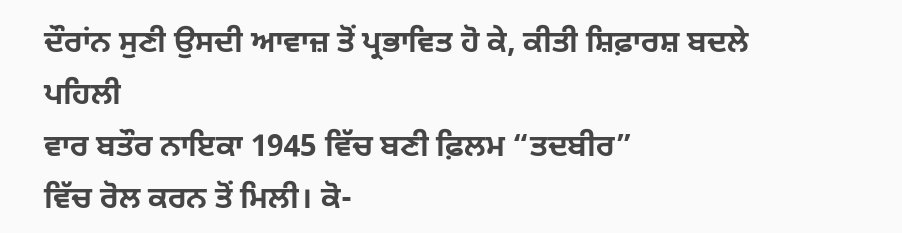ਦੌਰਾਂਨ ਸੁਣੀ ਉਸਦੀ ਆਵਾਜ਼ ਤੋਂ ਪ੍ਰਭਾਵਿਤ ਹੋ ਕੇ, ਕੀਤੀ ਸ਼ਿਫ਼ਾਰਸ਼ ਬਦਲੇ ਪਹਿਲੀ
ਵਾਰ ਬਤੌਰ ਨਾਇਕਾ 1945 ਵਿੱਚ ਬਣੀ ਫ਼ਿਲਮ “ਤਦਬੀਰ”
ਵਿੱਚ ਰੋਲ ਕਰਨ ਤੋਂ ਮਿਲੀ। ਕੋ-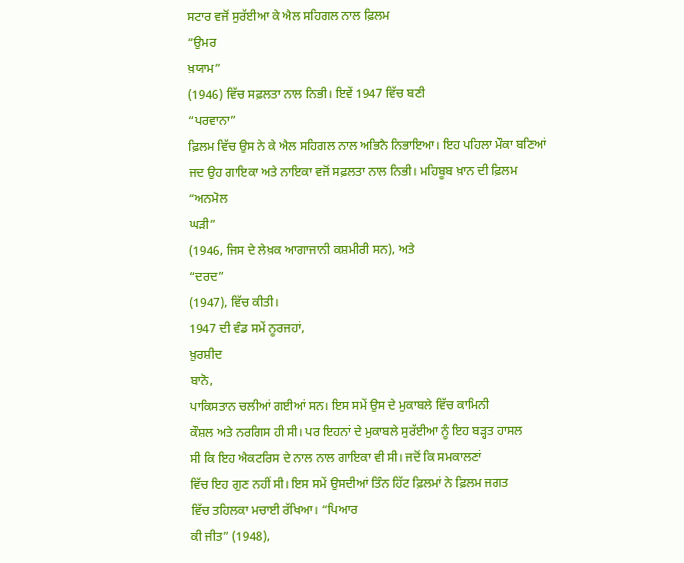ਸਟਾਰ ਵਜੋਂ ਸੁਰੱਈਆ ਕੇ ਐਲ ਸਹਿਗਲ ਨਾਲ ਫ਼ਿਲਮ
“ਉਮਰ
ਖ਼ਯਾਮ”
(1946) ਵਿੱਚ ਸਫ਼ਲਤਾ ਨਾਲ ਨਿਭੀ। ਇਵੇਂ 1947 ਵਿੱਚ ਬਣੀ
“ਪਰਵਾਨਾ”
ਫ਼ਿਲਮ ਵਿੱਚ ਉਸ ਨੇ ਕੇ ਐਲ ਸਹਿਗਲ ਨਾਲ ਅਭਿਨੈ ਨਿਭਾਇਆ। ਇਹ ਪਹਿਲਾ ਮੌਕਾ ਬਣਿਆਂ
ਜਦ ਉਹ ਗਾਇਕਾ ਅਤੇ ਨਾਇਕਾ ਵਜੋਂ ਸਫ਼ਲਤਾ ਨਾਲ ਨਿਭੀ। ਮਹਿਬੂਬ ਖ਼ਾਨ ਦੀ ਫ਼ਿਲਮ
“ਅਨਮੋਲ
ਘੜੀ”
(1946, ਜਿਸ ਦੇ ਲੇਖ਼ਕ ਆਗਾਜਾਨੀ ਕਸ਼ਮੀਰੀ ਸਨ), ਅਤੇ
“ਦਰਦ”
(1947), ਵਿੱਚ ਕੀਤੀ।
1947 ਦੀ ਵੰਡ ਸਮੇਂ ਨੂਰਜਹਾਂ,
ਖ਼ੁਰਸ਼ੀਦ
ਬਾਨੋ,
ਪਾਕਿਸਤਾਨ ਚਲੀਆਂ ਗਈਆਂ ਸਨ। ਇਸ ਸਮੇਂ ਉਸ ਦੇ ਮੁਕਾਬਲੇ ਵਿੱਚ ਕਾਮਿਨੀ
ਕੌਸ਼ਲ ਅਤੇ ਨਰਗਿਸ ਹੀ ਸੀ। ਪਰ ਇਹਨਾਂ ਦੇ ਮੁਕਾਬਲੇ ਸੁਰੱਈਆ ਨੂੰ ਇਹ ਬੜ੍ਹਤ ਹਾਸਲ
ਸੀ ਕਿ ਇਹ ਐਕਟਰਿਸ ਦੇ ਨਾਲ ਨਾਲ ਗਾਇਕਾ ਵੀ ਸੀ। ਜਦੋਂ ਕਿ ਸਮਕਾਲਣਾਂ
ਵਿੱਚ ਇਹ ਗੁਣ ਨਹੀਂ ਸੀ। ਇਸ ਸਮੇਂ ਉਸਦੀਆਂ ਤਿੰਨ ਹਿੱਟ ਫ਼ਿਲਮਾਂ ਨੇ ਫ਼ਿਲਮ ਜਗਤ
ਵਿੱਚ ਤਹਿਲਕਾ ਮਚਾਈ ਰੱਖਿਆ। “ਪਿਆਰ
ਕੀ ਜੀਤ” (1948),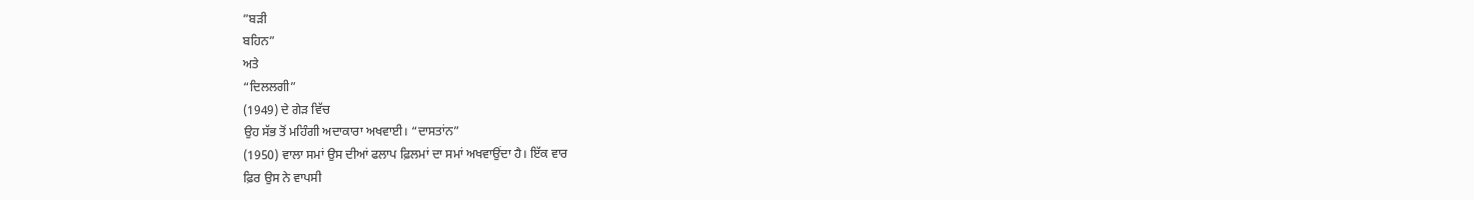”ਬੜੀ
ਬਹਿਨ”
ਅਤੇ
“ਦਿਲਲਗੀ”
(1949) ਦੇ ਗੇੜ ਵਿੱਚ
ਉਹ ਸੱਭ ਤੋਂ ਮਹਿੰਗੀ ਅਦਾਕਾਰਾ ਅਖਵਾਈ। “ਦਾਸਤਾਂਨ”
(1950) ਵਾਲਾ ਸਮਾਂ ਉਸ ਦੀਆਂ ਫਲਾਪ ਫ਼ਿਲਮਾਂ ਦਾ ਸਮਾਂ ਅਖਵਾਉਂਦਾ ਹੈ। ਇੱਕ ਵਾਰ
ਫ਼ਿਰ ਉਸ ਨੇ ਵਾਪਸੀ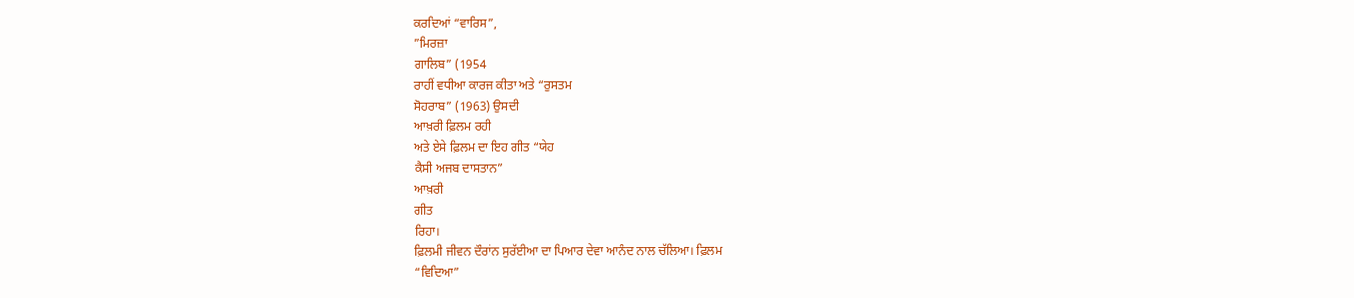ਕਰਦਿਆਂ “ਵਾਰਿਸ”,
”ਮਿਰਜ਼ਾ
ਗਾਲਿਬ” (1954
ਰਾਹੀਂ ਵਧੀਆ ਕਾਰਜ ਕੀਤਾ ਅਤੇ “ਰੁਸਤਮ
ਸੋਹਰਾਬ” (1963) ਉਸਦੀ
ਆਖ਼ਰੀ ਫ਼ਿਲਮ ਰਹੀ
ਅਤੇ ਏਸੇ ਫ਼ਿਲਮ ਦਾ ਇਹ ਗੀਤ “ਯੇਹ
ਕੈਸੀ ਅਜਬ ਦਾਸਤਾਨ”
ਆਖ਼ਰੀ
ਗੀਤ
ਰਿਹਾ।
ਫ਼ਿਲਮੀ ਜੀਵਨ ਦੌਰਾਂਨ ਸੁਰੱਈਆ ਦਾ ਪਿਆਰ ਦੇਵਾ ਆਨੰਦ ਨਾਲ ਚੱਲਿਆ। ਫ਼ਿਲਮ
“ਵਿਦਿਆ”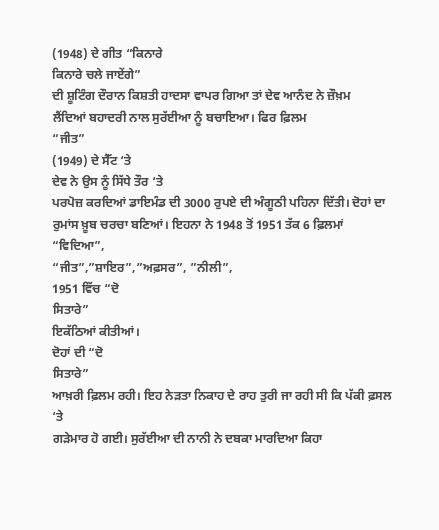(1948) ਦੇ ਗੀਤ “ਕਿਨਾਰੇ
ਕਿਨਾਰੇ ਚਲੇ ਜਾਏਂਗੇ”
ਦੀ ਸ਼ੂਟਿੰਗ ਦੌਰਾਨ ਕਿਸ਼ਤੀ ਹਾਦਸਾ ਵਾਪਰ ਗਿਆ ਤਾਂ ਦੇਵ ਆਨੰਦ ਨੇ ਜ਼ੌਖ਼ਮ
ਲੈਂਦਿਆਂ ਬਹਾਦਰੀ ਨਾਲ ਸੁਰੱਈਆ ਨੂੰ ਬਚਾਇਆ। ਫਿਰ ਫ਼ਿਲਮ
“ਜੀਤ”
(1949) ਦੇ ਸੈੱਟ ‘ਤੇ
ਦੇਵ ਨੇ ਉਸ ਨੂੰ ਸਿੱਧੇ ਤੌਰ ‘ਤੇ
ਪਰਪੋਜ਼ ਕਰਦਿਆਂ ਡਾਇਮੰਡ ਦੀ 3000 ਰੁਪਏ ਦੀ ਅੰਗੂਠੀ ਪਹਿਨਾ ਦਿੱਤੀ। ਦੋਹਾਂ ਦਾ
ਰੁਮਾਂਸ ਖ਼ੂਬ ਚਰਚਾ ਬਣਿਆਂ। ਇਹਨਾ ਨੇ 1948 ਤੋਂ 1951 ਤੱਕ 6 ਫ਼ਿਲਮਾਂ
“ਵਿਦਿਆ”,
“ਜੀਤ”,”ਸ਼ਾਇਰ”,”ਅਫ਼ਸਰ”, ”ਨੀਲੀ”,
1951 ਵਿੱਚ “ਦੋ
ਸਿਤਾਰੇ”
ਇਕੱਠਿਆਂ ਕੀਤੀਆਂ।
ਦੋਹਾਂ ਦੀ “ਦੋ
ਸਿਤਾਰੇ”
ਆਖ਼ਰੀ ਫ਼ਿਲਮ ਰਹੀ। ਇਹ ਨੇੜਤਾ ਨਿਕਾਹ ਦੇ ਰਾਹ ਤੁਰੀ ਜਾ ਰਹੀ ਸੀ ਕਿ ਪੱਕੀ ਫ਼ਸਲ
‘ਤੇ
ਗੜੇਮਾਰ ਹੋ ਗਈ। ਸੁਰੱਈਆ ਦੀ ਨਾਨੀ ਨੇ ਦਬਕਾ ਮਾਰਦਿਆ ਕਿਹਾ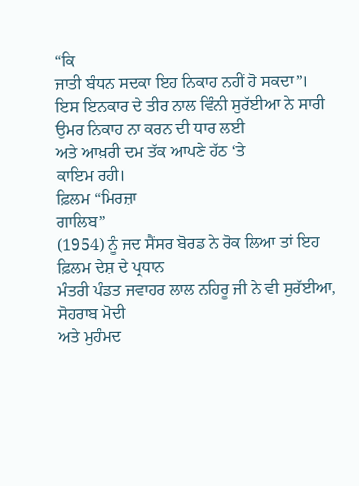“ਕਿ
ਜਾਤੀ ਬੰਧਨ ਸਦਕਾ ਇਹ ਨਿਕਾਹ ਨਹੀਂ ਹੋ ਸਕਦਾ”।
ਇਸ ਇਨਕਾਰ ਦੇ ਤੀਰ ਨਾਲ ਵਿੰਨੀ ਸੁਰੱਈਆ ਨੇ ਸਾਰੀ ਉਮਰ ਨਿਕਾਹ ਨਾ ਕਰਨ ਦੀ ਧਾਰ ਲਈ
ਅਤੇ ਆਖ਼ਰੀ ਦਮ ਤੱਕ ਆਪਣੇ ਹੱਠ ‘ਤੇ
ਕਾਇਮ ਰਹੀ।
ਫ਼ਿਲਮ “ਮਿਰਜ਼ਾ
ਗਾਲਿਬ”
(1954) ਨੂੰ ਜਦ ਸੈਂਸਰ ਬੋਰਡ ਨੇ ਰੋਕ ਲਿਆ ਤਾਂ ਇਹ ਫ਼ਿਲਮ ਦੇਸ਼ ਦੇ ਪ੍ਰਧਾਨ
ਮੰਤਰੀ ਪੰਡਤ ਜਵਾਹਰ ਲਾਲ ਨਹਿਰੂ ਜੀ ਨੇ ਵੀ ਸੁਰੱਈਆ,
ਸੋਹਰਾਬ ਮੋਦੀ
ਅਤੇ ਮੁਹੰਮਦ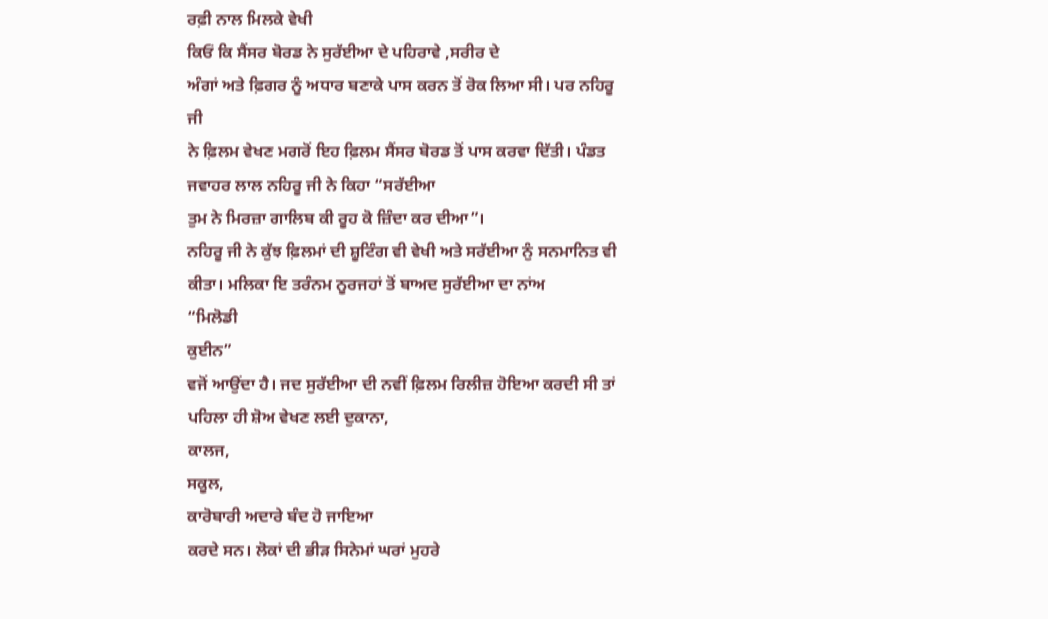ਰਫ਼ੀ ਨਾਲ ਮਿਲਕੇ ਵੇਖੀ
ਕਿਓਂ ਕਿ ਸੈਂਸਰ ਬੋਰਡ ਨੇ ਸੁਰੱਈਆ ਦੇ ਪਹਿਰਾਵੇ ,ਸਰੀਰ ਦੇ
ਅੰਗਾਂ ਅਤੇ ਫ਼ਿਗਰ ਨੂੰ ਅਧਾਰ ਬਣਾਕੇ ਪਾਸ ਕਰਨ ਤੋਂ ਰੋਕ ਲਿਆ ਸੀ। ਪਰ ਨਹਿਰੂ ਜੀ
ਨੇ ਫ਼ਿਲਮ ਵੇਖਣ ਮਗਰੋਂ ਇਹ ਫ਼ਿਲਮ ਸੈਂਸਰ ਬੋਰਡ ਤੋਂ ਪਾਸ ਕਰਵਾ ਦਿੱਤੀ। ਪੰਡਤ
ਜਵਾਹਰ ਲਾਲ ਨਹਿਰੂ ਜੀ ਨੇ ਕਿਹਾ “ਸਰੱਈਆ
ਤੁਮ ਨੇ ਮਿਰਜ਼ਾ ਗਾਲਿਬ ਕੀ ਰੂਹ ਕੋ ਜ਼ਿੰਦਾ ਕਰ ਦੀਆ”।
ਨਹਿਰੂ ਜੀ ਨੇ ਕੁੱਝ ਫ਼ਿਲਮਾਂ ਦੀ ਸ਼ੂਟਿੰਗ ਵੀ ਵੇਖੀ ਅਤੇ ਸਰੱਈਆ ਨੁੰ ਸਨਮਾਨਿਤ ਵੀ
ਕੀਤਾ। ਮਲਿਕਾ ਇ ਤਰੰਨਮ ਨੂਰਜਹਾਂ ਤੋਂ ਬਾਅਦ ਸੁਰੱਈਆ ਦਾ ਨਾਂਅ
“ਮਿਲੋਡੀ
ਕੁਈਨ”
ਵਜੋਂ ਆਉਂਦਾ ਹੈ। ਜਦ ਸੁਰੱਈਆ ਦੀ ਨਵੀਂ ਫ਼ਿਲਮ ਰਿਲੀਜ਼ ਹੋਇਆ ਕਰਦੀ ਸੀ ਤਾਂ
ਪਹਿਲਾ ਹੀ ਸ਼ੋਅ ਵੇਖਣ ਲਈ ਦੁਕਾਨਾ,
ਕਾਲਜ,
ਸਕੂਲ,
ਕਾਰੋਬਾਰੀ ਅਦਾਰੇ ਬੰਦ ਹੋ ਜਾਇਆ
ਕਰਦੇ ਸਨ। ਲੋਕਾਂ ਦੀ ਭੀੜ ਸਿਨੇਮਾਂ ਘਰਾਂ ਮੁਹਰੇ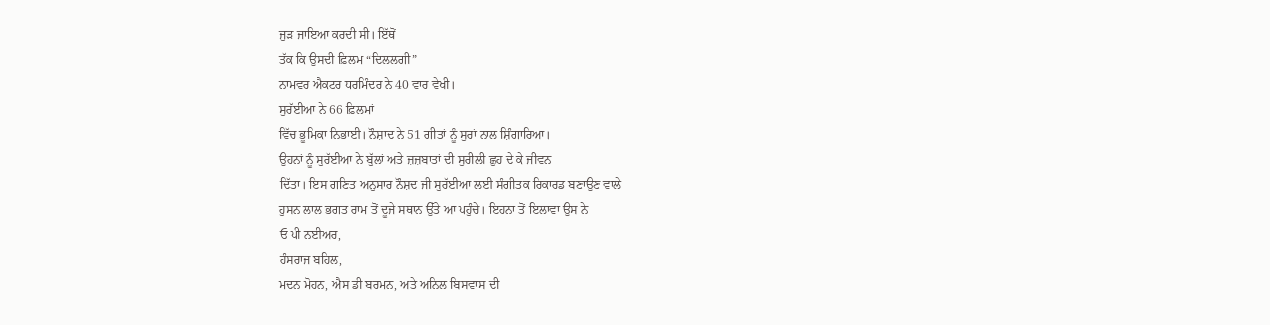ਜੁੜ ਜਾਇਆ ਕਰਦੀ ਸੀ। ਇੱਥੋਂ
ਤੱਕ ਕਿ ਉਸਦੀ ਫ਼ਿਲਮ “ਦਿਲਲਗੀ”
ਨਾਮਵਰ ਐਕਟਰ ਧਰਮਿੰਦਰ ਨੇ 40 ਵਾਰ ਵੇਖੀ।
ਸੁਰੱਈਆ ਨੇ 66 ਫ਼ਿਲਮਾਂ
ਵਿੱਚ ਭੂਮਿਕਾ ਨਿਭਾਈ। ਨੌਸ਼ਾਦ ਨੇ 51 ਗੀਤਾਂ ਨੂੰ ਸੁਰਾਂ ਨਾਲ ਸ਼ਿੰਗਾਰਿਆ।
ਉਹਨਾਂ ਨੂੰ ਸੁਰੱਈਆ ਨੇ ਬੁੱਲਾਂ ਅਤੇ ਜ਼ਜ਼ਬਾਤਾਂ ਦੀ ਸੁਰੀਲੀ ਛੁਹ ਦੇ ਕੇ ਜੀਵਨ
ਦਿੱਤਾ। ਇਸ ਗਣਿਤ ਅਨੁਸਾਰ ਨੌਸ਼ਦ ਜੀ ਸੁਰੱਈਆ ਲਈ ਸੰਗੀਤਕ ਰਿਕਾਰਡ ਬਣਾਉਣ ਵਾਲੇ
ਹੁਸਨ ਲਾਲ ਭਗਤ ਰਾਮ ਤੋਂ ਦੂਜੇ ਸਥਾਨ ਉੱਤੇ ਆ ਪਹੁੰਚੇ। ਇਹਨਾ ਤੋਂ ਇਲਾਵਾ ਉਸ ਨੇ
ਓ ਪੀ ਨਈਅਰ,
ਹੰਸਰਾਜ ਬਹਿਲ,
ਮਦਨ ਮੋਹਨ, ਐਸ ਡੀ ਬਰਮਨ, ਅਤੇ ਅਨਿਲ ਬਿਸਵਾਸ ਦੀ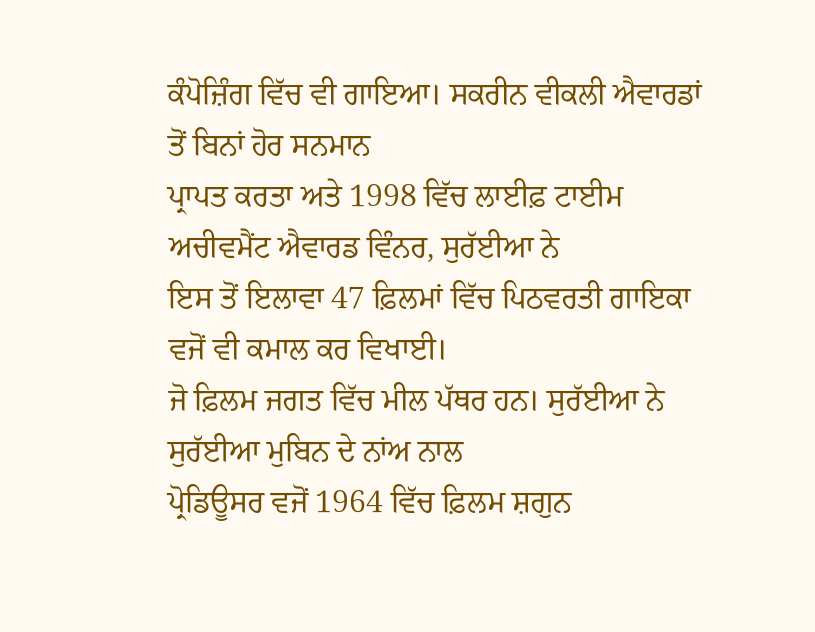ਕੰਪੋਜ਼ਿੰਗ ਵਿੱਚ ਵੀ ਗਾਇਆ। ਸਕਰੀਨ ਵੀਕਲੀ ਐਵਾਰਡਾਂ ਤੋਂ ਬਿਨਾਂ ਹੋਰ ਸਨਮਾਨ
ਪ੍ਰਾਪਤ ਕਰਤਾ ਅਤੇ 1998 ਵਿੱਚ ਲਾਈਫ਼ ਟਾਈਮ ਅਚੀਵਮੈਂਟ ਐਵਾਰਡ ਵਿੰਨਰ, ਸੁਰੱਈਆ ਨੇ
ਇਸ ਤੋਂ ਇਲਾਵਾ 47 ਫ਼ਿਲਮਾਂ ਵਿੱਚ ਪਿਠਵਰਤੀ ਗਾਇਕਾ ਵਜੋਂ ਵੀ ਕਮਾਲ ਕਰ ਵਿਖਾਈ।
ਜੋ ਫ਼ਿਲਮ ਜਗਤ ਵਿੱਚ ਮੀਲ ਪੱਥਰ ਹਨ। ਸੁਰੱਈਆ ਨੇ ਸੁਰੱਈਆ ਮੁਬਿਨ ਦੇ ਨਾਂਅ ਨਾਲ
ਪ੍ਰੋਡਿਊਸਰ ਵਜੋਂ 1964 ਵਿੱਚ ਫ਼ਿਲਮ ਸ਼ਗੁਨ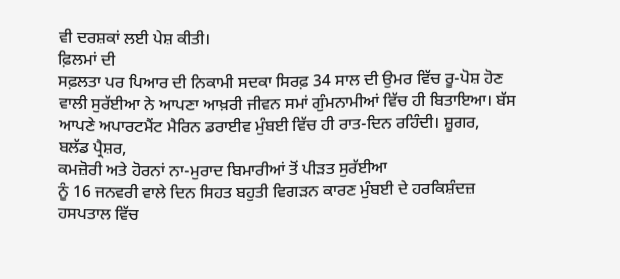ਵੀ ਦਰਸ਼ਕਾਂ ਲਈ ਪੇਸ਼ ਕੀਤੀ।
ਫ਼ਿਲਮਾਂ ਦੀ
ਸਫ਼ਲਤਾ ਪਰ ਪਿਆਰ ਦੀ ਨਿਕਾਮੀ ਸਦਕਾ ਸਿਰਫ਼ 34 ਸਾਲ ਦੀ ਉਮਰ ਵਿੱਚ ਰੂ-ਪੋਸ਼ ਹੋਣ
ਵਾਲੀ ਸੁਰੱਈਆ ਨੇ ਆਪਣਾ ਆਖ਼ਰੀ ਜੀਵਨ ਸਮਾਂ ਗੁੰਮਨਾਮੀਆਂ ਵਿੱਚ ਹੀ ਬਿਤਾਇਆ। ਬੱਸ
ਆਪਣੇ ਅਪਾਰਟਮੈਂਟ ਮੈਰਿਨ ਡਰਾਈਵ ਮੁੰਬਈ ਵਿੱਚ ਹੀ ਰਾਤ-ਦਿਨ ਰਹਿੰਦੀ। ਸ਼ੂਗਰ,
ਬਲੱਡ ਪ੍ਰੈਸ਼ਰ,
ਕਮਜ਼ੋਰੀ ਅਤੇ ਹੋਰਨਾਂ ਨਾ-ਮੁਰਾਦ ਬਿਮਾਰੀਆਂ ਤੋਂ ਪੀੜਤ ਸੁਰੱਈਆ
ਨੂੰ 16 ਜਨਵਰੀ ਵਾਲੇ ਦਿਨ ਸਿਹਤ ਬਹੁਤੀ ਵਿਗੜਨ ਕਾਰਣ ਮੁੰਬਈ ਦੇ ਹਰਕਿਸ਼ੰਦਜ਼
ਹਸਪਤਾਲ ਵਿੱਚ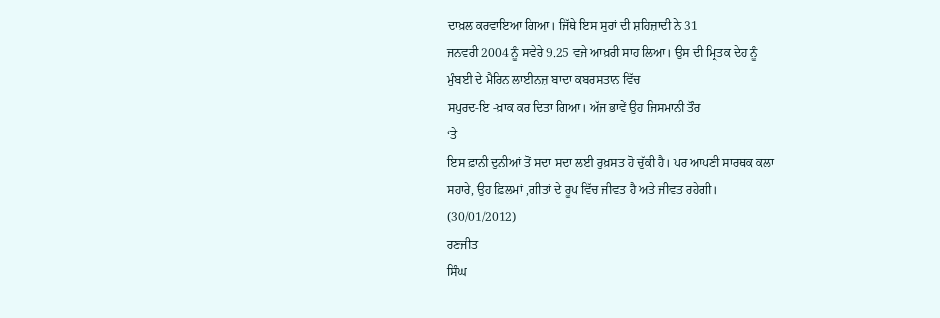ਦਾਖ਼ਲ ਕਰਵਾਇਆ ਗਿਆ। ਜਿੱਥੇ ਇਸ ਸੁਰਾਂ ਦੀ ਸ਼ਹਿਜ਼ਾਦੀ ਨੇ 31
ਜਨਵਰੀ 2004 ਨੂੰ ਸਵੇਰੇ 9.25 ਵਜੇ ਆਖ਼ਰੀ ਸਾਹ ਲਿਆ। ਉਸ ਦੀ ਮ੍ਰਿਤਕ ਦੇਹ ਨੂੰ
ਮੁੰਬਈ ਦੇ ਮੈਰਿਨ ਲਾਈਨਜ਼ ਬਾਦਾ ਕਬਰਸਤਾਨ ਵਿੱਚ
ਸਪੁਰਦ-ਇ -ਖ਼ਾਕ ਕਰ ਦਿਤਾ ਗਿਆ। ਅੱਜ ਭਾਵੇਂ ਉਹ ਜਿਸਮਾਨੀ ਤੌਰ
‘ਤੇ
ਇਸ ਫ਼ਾਨੀ ਦੁਨੀਆਂ ਤੋਂ ਸਦਾ ਸਦਾ ਲਈ ਰੁਖ਼ਸਤ ਹੋ ਚੁੱਕੀ ਹੈ। ਪਰ ਆਪਣੀ ਸਾਰਥਕ ਕਲਾ
ਸਹਾਰੇ, ਉਹ ਫ਼ਿਲਮਾਂ ,ਗੀਤਾਂ ਦੇ ਰੂਪ ਵਿੱਚ ਜੀਵਤ ਹੈ ਅਤੇ ਜੀਵਤ ਰਹੇਗੀ।
(30/01/2012)
ਰਣਜੀਤ
ਸਿੰਘ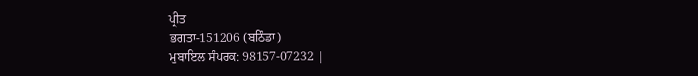ਪ੍ਰੀਤ
ਭਗਤਾ-151206 (ਬਠਿੰਡਾ)
ਮੁਬਾਇਲ ਸੰਪਰਕ: 98157-07232 |